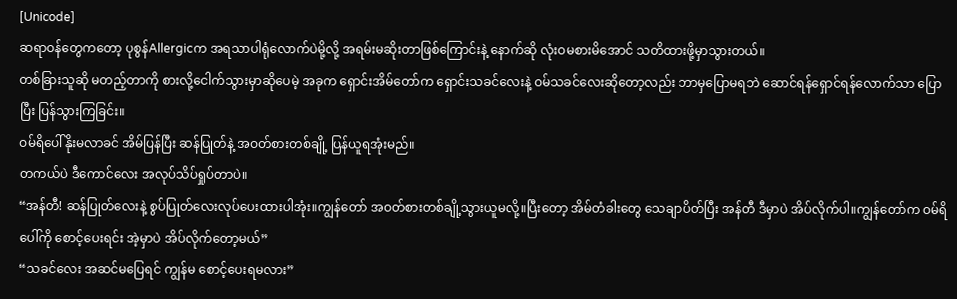[Unicode]
ဆရာဝန်တွေကတော့ ပုစွန်Allergicက အရသာပါရုံလောက်ပဲမို့လို့ အရမ်းမဆိုးတာဖြစ်ကြောင်းနဲ့ နောက်ဆို လုံးဝမစားမိအောင် သတိထားဖို့မှာသွားတယ်။
တစ်ခြားသူဆို မတည့်တာကို စားလို့ငေါက်သွားမှာဆိုပေမဲ့ အခုက ရှောင်းအိမ်တော်က ရှောင်းသခင်လေးနဲ့ ဝမ်သခင်လေးဆိုတော့လည်း ဘာမှပြောမရဘဲ ဆောင်ရန်ရှောင်ရန်လောက်သာ ပြောပြီး ပြန်သွားကြခြင်း။
ဝမ်ရိပေါ်နိုးမလာခင် အိမ်ပြန်ပြီး ဆန်ပြုတ်နဲ့ အဝတ်စားတစ်ချို့ ပြန်ယူရအုံးမည်။
တကယ်ပဲ ဒီကောင်လေး အလုပ်သိပ်ရှုပ်တာပဲ။
“အန်တီ! ဆန်ပြုတ်လေးနဲ့ စွပ်ပြုတ်လေးလုပ်ပေးထားပါအုံး။ကျွန်တော် အဝတ်စားတစ်ချို့သွားယူမလို့။ပြီးတော့ အိမ်တံခါးတွေ သေချာပိတ်ပြီး အန်တီ ဒီမှာပဲ အိပ်လိုက်ပါ။ကျွန်တော်က ဝမ်ရိပေါ်ကို စောင့်ပေးရင်း အဲ့မှာပဲ အိပ်လိုက်တော့မယ်”
“သခင်လေး အဆင်မပြေရင် ကျွန်မ စောင့်ပေးရမလား”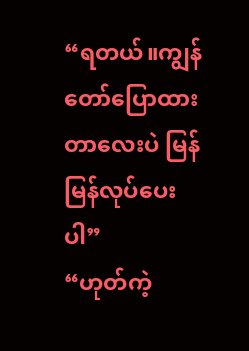“ရတယ်။ကျွန်တော်ပြောထားတာလေးပဲ မြန်မြန်လုပ်ပေးပါ”
“ဟုတ်ကဲ့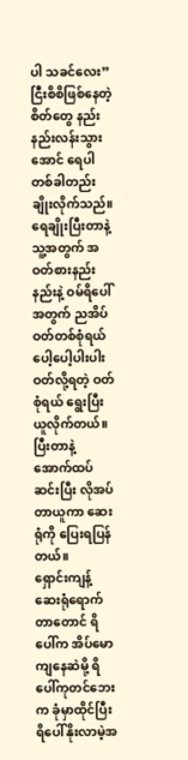ပါ သခင်လေး”
ငြီးစိစိဖြစ်နေတဲ့စိတ်တွေ နည်းနည်းလန်းသွားအောင် ရေပါတစ်ခါတည်းချိုးလိုက်သည်။
ရေချိုးပြီးတာနဲ့ သူ့အတွက် အဝတ်စားနည်းနည်းနဲ့ ဝမ်ရိပေါ်အတွက် ညအိပ်ဝတ်တစ်စုံရယ် ပေါ့ပေါ့ပါးပါးဝတ်လို့ရတဲ့ ဝတ်စုံရယ် ရွေးပြီးယူလိုက်တယ်။
ပြီးတာနဲ့ အောက်ထပ်ဆင်းပြီး လိုအပ်တာယူကာ ဆေးရုံကို ပြေးရပြန်တယ်။
ရှောင်းကျန့်ဆေးရုံရောက်တာတောင် ရိပေါ်က အိပ်မောကျနေဆဲမို့ ရိပေါ်ကုတင်ဘေးက ခုံမှာထိုင်ပြီး ရိပေါ်နိုးလာမဲ့အ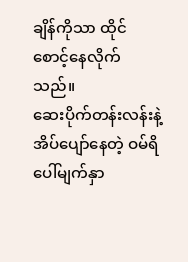ချိန်ကိုသာ ထိုင်စောင့်နေလိုက်သည်။
ဆေးပိုက်တန်းလန်းနဲ့ အိပ်ပျော်နေတဲ့ ဝမ်ရိပေါ်မျက်နှာ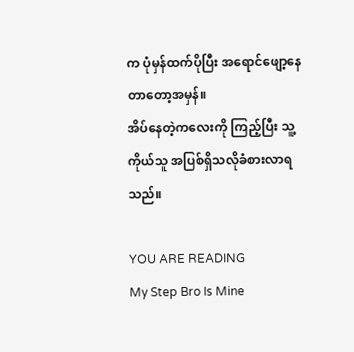က ပုံမှန်ထက်ပိုပြီး အရောင်ဖျော့နေတာတော့အမှန်။
အိပ်နေတဲ့ကလေးကို ကြည့်ပြီး သူ့ကိုယ်သူ အပြစ်ရှိသလိုခံစားလာရသည်။

YOU ARE READING
My Step Bro Is Mine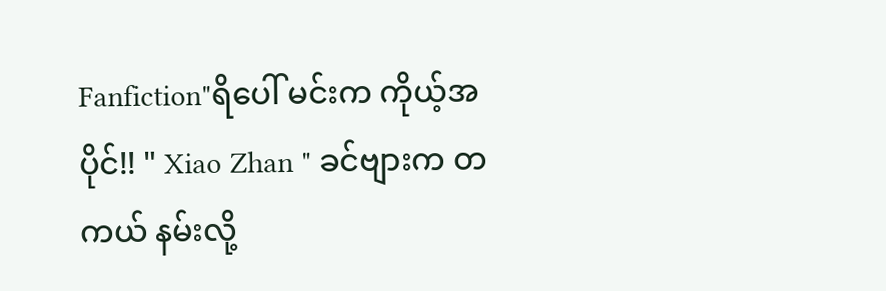Fanfiction"ရိပေါ် မင်းက ကိုယ့်အပိုင်!! " Xiao Zhan " ခင်ဗျားက တကယ် နမ်းလို့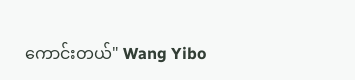ကောင်းတယ်" Wang Yibo